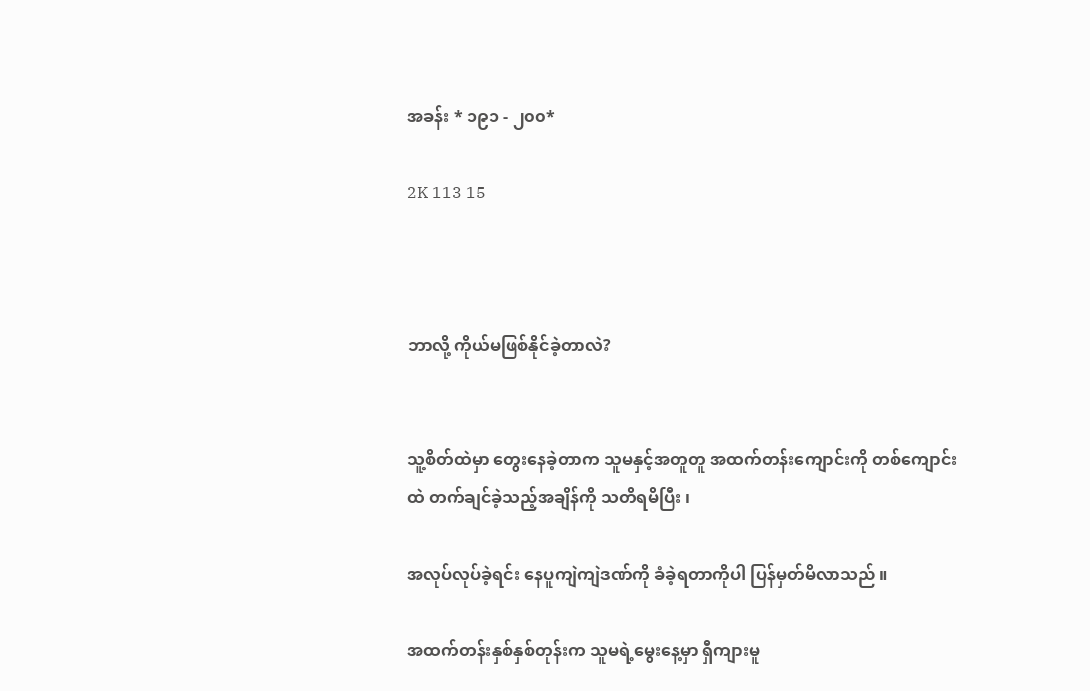အခန်း * ၁၉၁ - ၂၀၀*

2K 113 15



ဘာလို့ ကိုယ်မဖြစ်နိုင်ခဲ့တာလဲ?


သူ့စိတ်ထဲမှာ တွေးနေခဲ့တာက သူမနှင့်အတူတူ အထက်တန်းကျောင်းကို တစ်ကျောင်းထဲ တက်ချင်ခဲ့သည့်အချိန်ကို သတိရမိပြီး ၊

အလုပ်လုပ်ခဲ့ရင်း နေပူကျဲကျဲဒဏ်ကို ခံခဲ့ရတာကိုပါ ပြန်မှတ်မိလာသည် ။

အထက်တန်းနှစ်နှစ်တုန်းက သူမရဲ့မွေးနေ့မှာ ရှီကျားမူ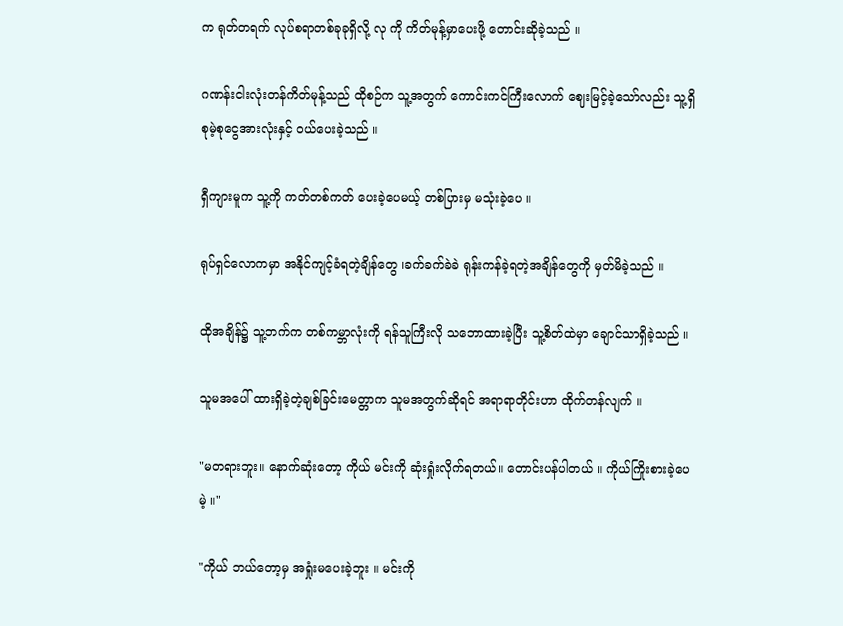က ရုတ်တရက် လုပ်စရာတစ်ခုခုရှိလို့ လု ကို ကိတ်မုန့်မှာပေးဖို့ တောင်းဆိုခဲ့သည် ။

ဂဏန်းငါးလုံးတန်ကိတ်မုန့်သည် ထိုစဉ်က သူ့အတွက် ကောင်းကင်ကြီးလောက် ဈေးမြင့်ခဲ့သော်လည်း သူ့ရှိစုမဲ့စုငွေအားလုံးနှင့် ဝယ်ပေးခဲ့သည် ။

ရှီကျားမူက သူ့ကို ကတ်တစ်ကတ် ပေးခဲ့ပေမယ့် တစ်ပြားမှ မသုံးခဲ့ပေ ။

ရုပ်ရှင်လောကမှာ အနိုင်ကျင့်ခံရတဲ့ချိန်တွေ ၊ခက်ခက်ခဲခဲ ရုန်းကန်ခဲ့ရတဲ့အချိန်တွေကို မှတ်မိခဲ့သည် ။

ထိုအချိန်၌ သူ့ဘက်က တစ်ကမ္ဘာလုံးကို ရန်သူကြီးလို သဘောထားခဲ့ပြီး သူ့စိတ်ထဲမှာ ချောင်သာရှိခဲ့သည် ။

သူမအပေါ် ထားရှိခဲ့တဲ့ချစ်ခြင်းမေတ္တာက သူမအတွက်ဆိုရင် အရာရာတိုင်းဟာ ထိုက်တန်လျက် ။

"မတရားဘူး။ နောက်ဆုံးတော့ ကိုယ် မင်းကို ဆုံးရှုံးလိုက်ရတယ်။ တောင်းပန်ပါတယ် ။ ကိုယ်ကြိုးစားခဲ့ပေမဲ့ ။"

"ကိုယ် ဘယ်တော့မှ အရှုံးမပေးခဲ့ဘူး ။ မင်းကို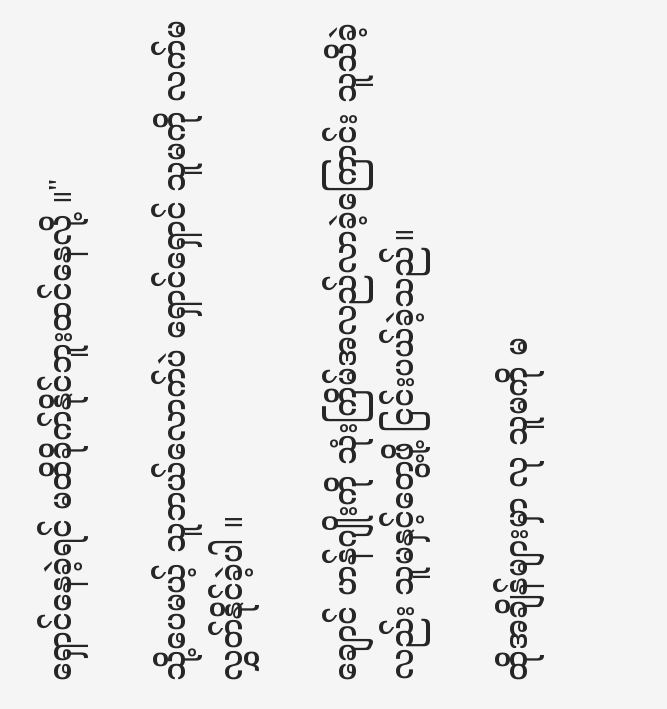ရှောင်နေခဲ့ရင် မထိခိုက်နိုင်ဘူးထင်နေလို့ ။"

သို့ပေမယ့် သူဘယ်လောက်ပဲ ရှောင်ရှောင် သူမကို လက်မလွှတ်နိုင်ခဲ့ပါ ။

ချောင် ဟန်ဂျိုးကို သုံးကြိမ်အလည်လာခဲ့ကြောင်း သူသိခဲ့လည်း သူမနှင့်တွေ့ဖို့ ငြင်းပယ်ခဲ့သည်။

ထိုအချိန်များမှာ လု သူမကို မ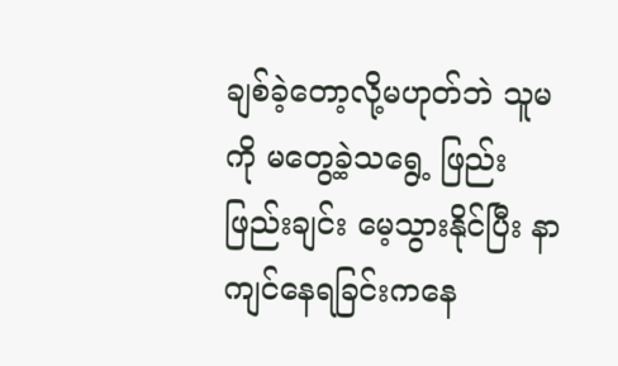ချစ်ခဲ့တော့လို့မဟုတ်ဘဲ သူမကို မတွေ့ခဲ့သရွေ့ ဖြည်းဖြည်းချင်း မေ့သွားနိုင်ပြီး နာကျင်နေရခြင်းကနေ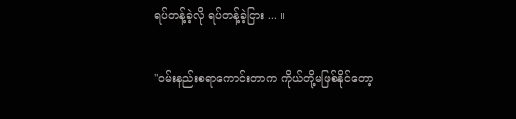ရပ်တန့်ခဲ့လို ရပ်တန့်ခဲ့ငြား ... ။

"ဝမ်းနည်းစရာကောင်းတာက ကိုယ်တို့မဖြစ်နိုင်တော့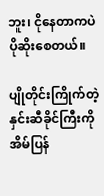ဘူး၊ ငိုနေတာကပဲ ပိုဆိုးစေတယ်။

ပျိုတိုင်းကြိုက်တဲ့နှင်းဆီခိုင်ကြီးကိုအိမ်ပြန်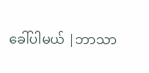ခေါ်ပါမယ် |ဘာသာ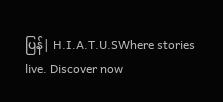ပြန်| H.I.A.T.U.SWhere stories live. Discover now